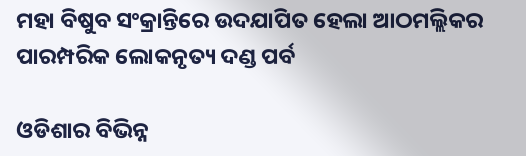ମହା ବିଷୁବ ସଂକ୍ରାନ୍ତିରେ ଉଦଯାପିତ ହେଲା ଆଠମଲ୍ଲିକର ପାରମ୍ପରିକ ଲୋକନୃତ୍ୟ ଦଣ୍ଡ ପର୍ବ

ଓଡିଶାର ବିଭିନ୍ନ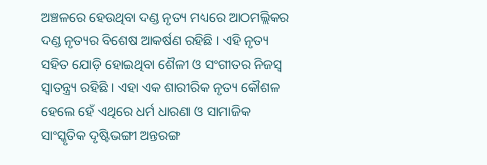ଅଞ୍ଚଳରେ ହେଉଥିବା ଦଣ୍ଡ ନୃତ୍ୟ ମଧ୍ୟରେ ଆଠମଲ୍ଲିକର ଦଣ୍ଡ ନୃତ୍ୟର ବିଶେଷ ଆକର୍ଷଣ ରହିଛି । ଏହି ନୃତ୍ୟ ସହିତ ଯୋଡ଼ି ହୋଇଥିବା ଶୈଳୀ ଓ ସଂଗୀତର ନିଜସ୍ୱ ସ୍ୱାତନ୍ତ୍ର୍ୟ ରହିଛି । ଏହା ଏକ ଶାରୀରିକ ନୃତ୍ୟ କୌଶଳ ହେଲେ ହେଁ ଏଥିରେ ଧର୍ମ ଧାରଣା ଓ ସାମାଜିକ ସାଂସ୍କୃତିକ ଦୃଷ୍ଟିଭଙ୍ଗୀ ଅନ୍ତରଙ୍ଗ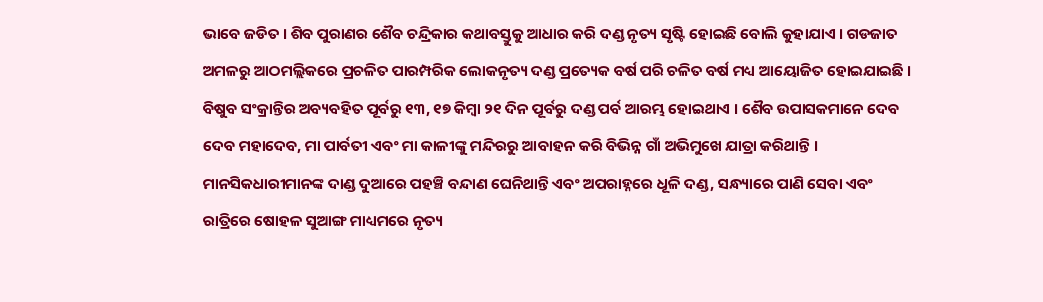ଭାବେ ଜଡିତ । ଶିବ ପୁରାଣର ଶୈବ ଚନ୍ଦ୍ରିକାର କଥାବସ୍ତୁକୁ ଆଧାର କରି ଦଣ୍ଡ ନୃତ୍ୟ ସୃଷ୍ଟି ହୋଇଛି ବୋଲି କୁହାଯାଏ । ଗଡଜାତ ଅମଳରୁ ଆଠମଲ୍ଲିକରେ ପ୍ରଚଳିତ ପାରମ୍ପରିକ ଲୋକନୃତ୍ୟ ଦଣ୍ଡ ପ୍ରତ୍ୟେକ ବର୍ଷ ପରି ଚଳିତ ବର୍ଷ ମଧ୍ୟ ଆୟୋଜିତ ହୋଇଯାଇଛି ।
ବିଷୁବ ସଂକ୍ରାନ୍ତିର ଅବ୍ୟବହିତ ପୂର୍ବରୁ ୧୩, ୧୭ କିମ୍ବା ୨୧ ଦିନ ପୂର୍ବରୁ ଦଣ୍ଡ ପର୍ବ ଆରମ୍ଭ ହୋଇଥାଏ । ଶୈବ ଉପାସକମାନେ ଦେବ ଦେବ ମହାଦେବ, ମା ପାର୍ବତୀ ଏବଂ ମା କାଳୀଙ୍କୁ ମନ୍ଦିରରୁ ଆବାହନ କରି ବିଭିନ୍ନ ଗାଁ ଅଭିମୁଖେ ଯାତ୍ରା କରିଥାନ୍ତି । ମାନସିକଧାରୀମାନଙ୍କ ଦାଣ୍ଡ ଦୁଆରେ ପହଞ୍ଚି ବନ୍ଦାଣ ଘେନିଥାନ୍ତି ଏବଂ ଅପରାହ୍ନରେ ଧୂଳି ଦଣ୍ଡ, ସନ୍ଧ୍ୟାରେ ପାଣି ସେବା ଏବଂ ରାତ୍ରିରେ ଷୋହଳ ସୁଆଙ୍ଗ ମାଧ୍ୟମରେ ନୃତ୍ୟ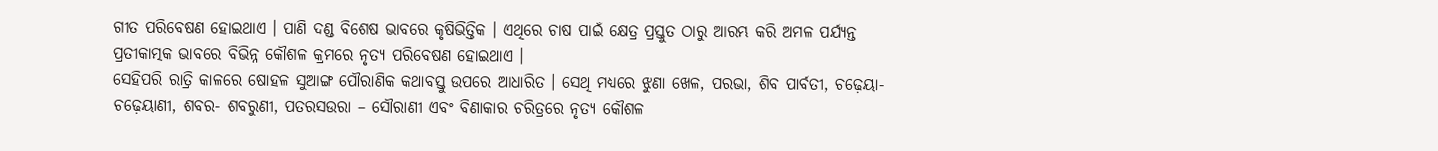ଗୀତ ପରିବେଷଣ ହୋଇଥାଏ । ପାଣି ଦଣ୍ଡ ବିଶେଷ ଭାବରେ କୃଷିଭିତ୍ତିକ । ଏଥିରେ ଚାଷ ପାଇଁ କ୍ଷେତ୍ର ପ୍ରସ୍ତୁତ ଠାରୁ ଆରମ୍ଭ କରି ଅମଳ ପର୍ଯ୍ୟନ୍ତ ପ୍ରତୀକାତ୍ମକ ଭାବରେ ବିଭିନ୍ନ କୌଶଳ କ୍ରମରେ ନୃତ୍ୟ ପରିବେଷଣ ହୋଇଥାଏ ।
ସେହିପରି ରାତ୍ରି କାଳରେ ଷୋହଳ ସୁଆଙ୍ଗ ପୌରାଣିକ କଥାବସ୍ତୁ ଉପରେ ଆଧାରିତ । ସେଥି ମଧ୍ୟରେ ଝୁଣା ଖେଳ, ପରଭା, ଶିବ ପାର୍ବତୀ, ଚଢ଼େୟା-ଚଢ଼େୟାଣୀ, ଶବର- ଶବରୁଣୀ, ପତରସଉରା – ସୌରାଣୀ ଏବଂ ବିଣାକାର ଚରିତ୍ରରେ ନୃତ୍ୟ କୌଶଳ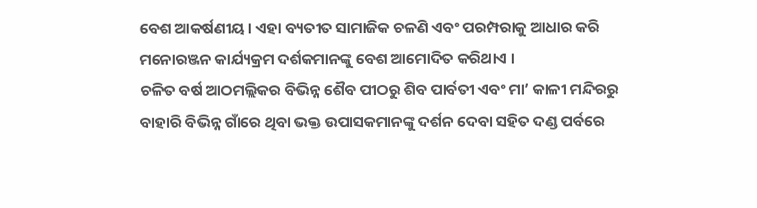ବେଶ ଆକର୍ଷଣୀୟ । ଏହା ବ୍ୟତୀତ ସାମାଜିକ ଚଳଣି ଏବଂ ପରମ୍ପରାକୁ ଆଧାର କରି ମନୋରଞ୍ଜନ କାର୍ଯ୍ୟକ୍ରମ ଦର୍ଶକମାନଙ୍କୁ ବେଶ ଆମୋଦିତ କରିଥାଏ ।
ଚଳିତ ବର୍ଷ ଆଠମଲ୍ଲିକର ବିଭିନ୍ନ ଶୈବ ପୀଠରୁ ଶିବ ପାର୍ବତୀ ଏବଂ ମା’ କାଳୀ ମନ୍ଦିରରୁ ବାହାରି ବିଭିନ୍ନ ଗାଁରେ ଥିବା ଭକ୍ତ ଉପାସକମାନଙ୍କୁ ଦର୍ଶନ ଦେବା ସହିତ ଦଣ୍ଡ ପର୍ବରେ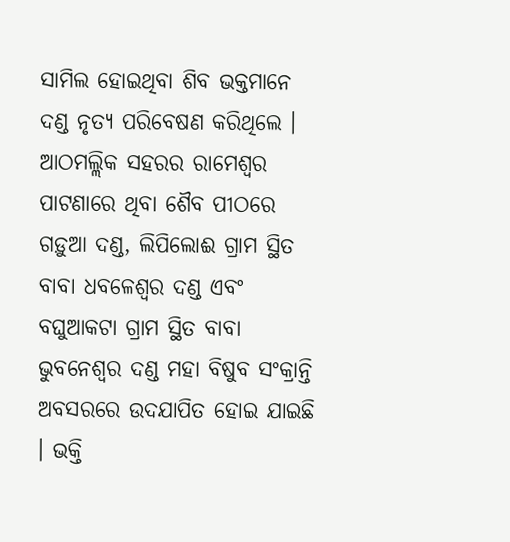ସାମିଲ ହୋଇଥିବା ଶିବ ଭକ୍ତମାନେ ଦଣ୍ଡ ନୃତ୍ୟ ପରିବେଷଣ କରିଥିଲେ । ଆଠମଲ୍ଲିକ ସହରର ରାମେଶ୍ୱର ପାଟଣାରେ ଥିବା ଶୈବ ପୀଠରେ ଗଡ଼ୁଆ ଦଣ୍ଡ, ଲିପିଲୋଈ ଗ୍ରାମ ସ୍ଥିତ ବାବା ଧବଳେଶ୍ୱର ଦଣ୍ଡ ଏବଂ ବଘୁଆକଟା ଗ୍ରାମ ସ୍ଥିତ ବାବା ଭୁବନେଶ୍ୱର ଦଣ୍ଡ ମହା ବିଷୁବ ସଂକ୍ରାନ୍ତି ଅବସରରେ ଉଦଯାପିତ ହୋଇ ଯାଇଛି । ଭକ୍ତି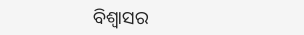ବିଶ୍ବାସର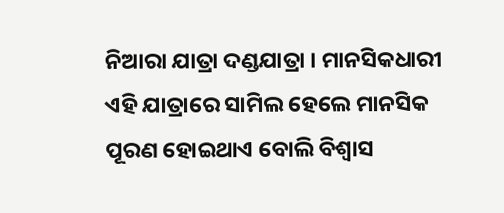ନିଆରା ଯାତ୍ରା ଦଣ୍ଡଯାତ୍ରା । ମାନସିକଧାରୀ ଏହି ଯାତ୍ରାରେ ସାମିଲ ହେଲେ ମାନସିକ ପୂରଣ ହୋଇଥାଏ ବୋଲି ବିଶ୍ୱାସ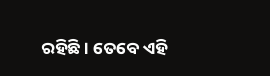ରହିଛି । ତେବେ ଏହି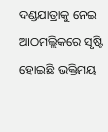ଦଣ୍ଡଯାତ୍ରାକୁ ନେଇ ଆଠମଲ୍ଲିକରେ ସୃଷ୍ଟି ହୋଇଛି ଭକ୍ତିମୟ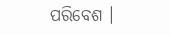ପରିବେଶ ।